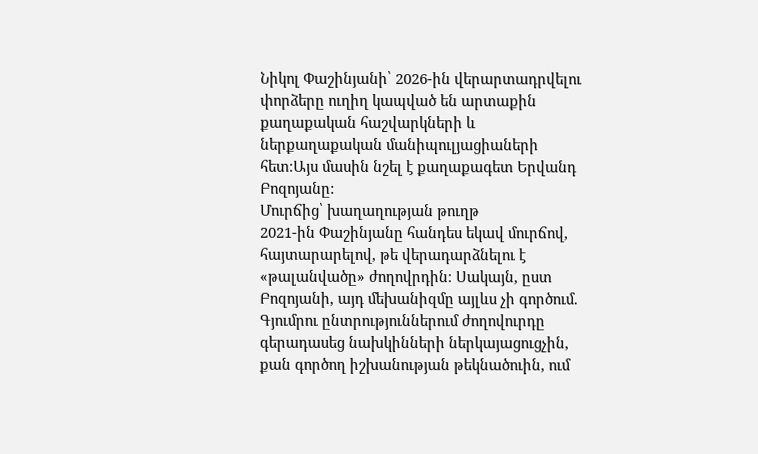Նիկոլ Փաշինյանի՝ 2026-ին վերարտադրվելու փորձերը ուղիղ կապված են արտաքին քաղաքական հաշվարկների և ներքաղաքական մանիպուլյացիաների հետ։Այս մասին նշել է քաղաքագետ Երվանդ Բոզոյանը:
Մուրճից՝ խաղաղության թուղթ
2021-ին Փաշինյանը հանդես եկավ մուրճով, հայտարարելով, թե վերադարձնելու է «թալանվածը» ժողովրդին։ Սակայն, ըստ Բոզոյանի, այդ մեխանիզմը այլևս չի գործում. Գյումրու ընտրություններում ժողովուրդը գերադասեց նախկինների ներկայացուցչին, քան գործող իշխանության թեկնածուին, ում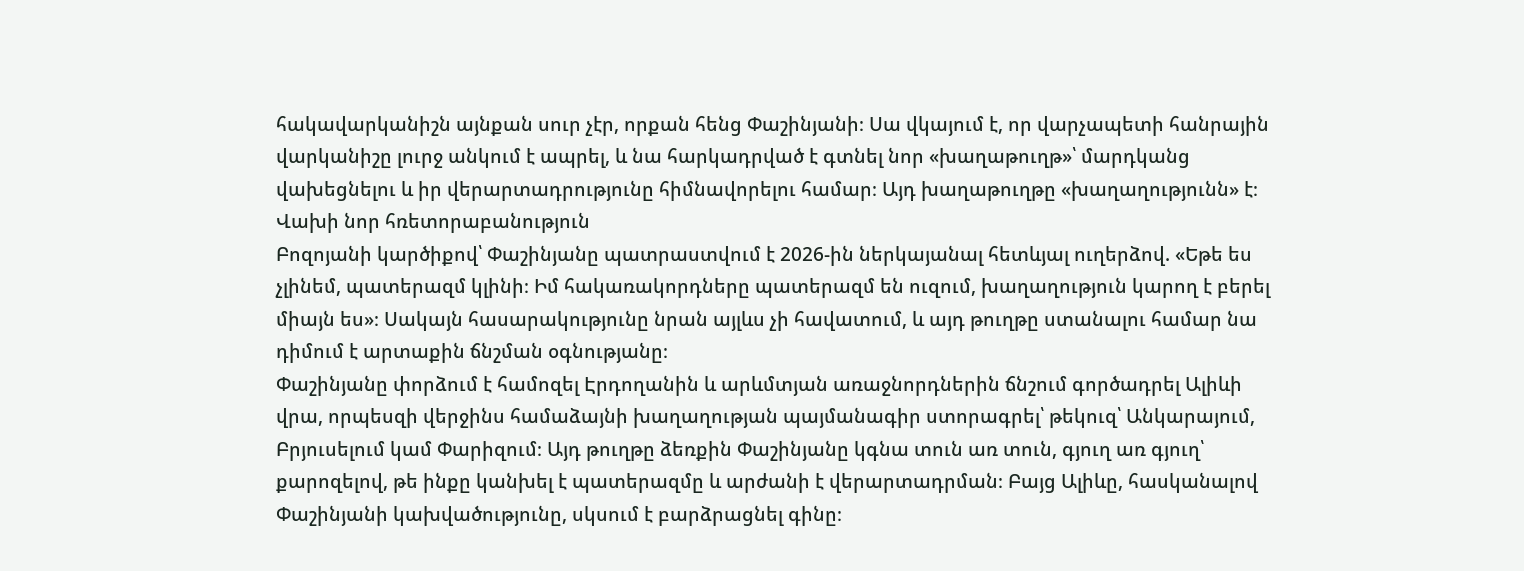հակավարկանիշն այնքան սուր չէր, որքան հենց Փաշինյանի։ Սա վկայում է, որ վարչապետի հանրային վարկանիշը լուրջ անկում է ապրել, և նա հարկադրված է գտնել նոր «խաղաթուղթ»՝ մարդկանց վախեցնելու և իր վերարտադրությունը հիմնավորելու համար։ Այդ խաղաթուղթը «խաղաղությունն» է։
Վախի նոր հռետորաբանություն
Բոզոյանի կարծիքով՝ Փաշինյանը պատրաստվում է 2026-ին ներկայանալ հետևյալ ուղերձով. «Եթե ես չլինեմ, պատերազմ կլինի։ Իմ հակառակորդները պատերազմ են ուզում, խաղաղություն կարող է բերել միայն ես»։ Սակայն հասարակությունը նրան այլևս չի հավատում, և այդ թուղթը ստանալու համար նա դիմում է արտաքին ճնշման օգնությանը։
Փաշինյանը փորձում է համոզել Էրդողանին և արևմտյան առաջնորդներին ճնշում գործադրել Ալիևի վրա, որպեսզի վերջինս համաձայնի խաղաղության պայմանագիր ստորագրել՝ թեկուզ՝ Անկարայում, Բրյուսելում կամ Փարիզում։ Այդ թուղթը ձեռքին Փաշինյանը կգնա տուն առ տուն, գյուղ առ գյուղ՝ քարոզելով, թե ինքը կանխել է պատերազմը և արժանի է վերարտադրման։ Բայց Ալիևը, հասկանալով Փաշինյանի կախվածությունը, սկսում է բարձրացնել գինը։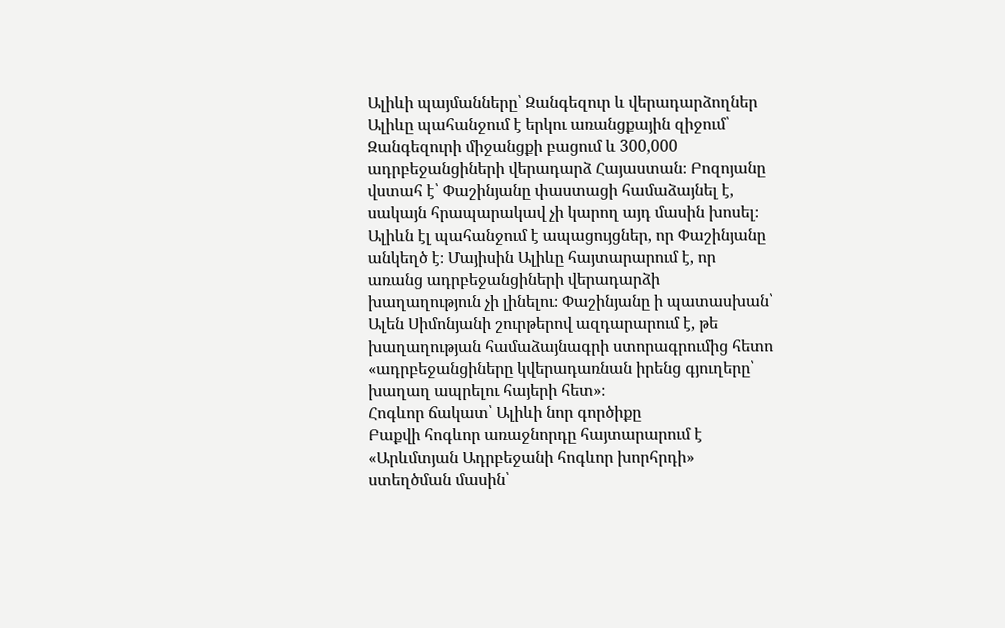Ալիևի պայմանները՝ Զանգեզուր և վերադարձողներ
Ալիևը պահանջում է երկու առանցքային զիջում՝ Զանգեզուրի միջանցքի բացում և 300,000 ադրբեջանցիների վերադարձ Հայաստան։ Բոզոյանը վստահ է՝ Փաշինյանը փաստացի համաձայնել է, սակայն հրապարակավ չի կարող այդ մասին խոսել։ Ալիևն էլ պահանջում է ապացույցներ, որ Փաշինյանը անկեղծ է։ Մայիսին Ալիևը հայտարարում է, որ առանց ադրբեջանցիների վերադարձի խաղաղություն չի լինելու։ Փաշինյանը ի պատասխան՝ Ալեն Սիմոնյանի շուրթերով ազդարարում է, թե խաղաղության համաձայնագրի ստորագրումից հետո «ադրբեջանցիները կվերադառնան իրենց գյուղերը՝ խաղաղ ապրելու հայերի հետ»։
Հոգևոր ճակատ՝ Ալիևի նոր գործիքը
Բաքվի հոգևոր առաջնորդը հայտարարում է «Արևմտյան Ադրբեջանի հոգևոր խորհրդի» ստեղծման մասին՝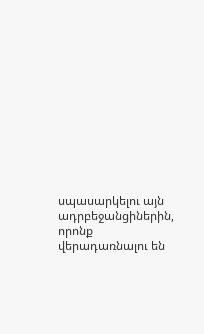սպասարկելու այն ադրբեջանցիներին, որոնք վերադառնալու են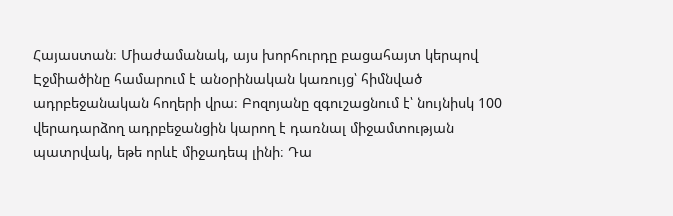Հայաստան։ Միաժամանակ, այս խորհուրդը բացահայտ կերպով Էջմիածինը համարում է անօրինական կառույց՝ հիմնված ադրբեջանական հողերի վրա։ Բոզոյանը զգուշացնում է՝ նույնիսկ 100 վերադարձող ադրբեջանցին կարող է դառնալ միջամտության պատրվակ, եթե որևէ միջադեպ լինի։ Դա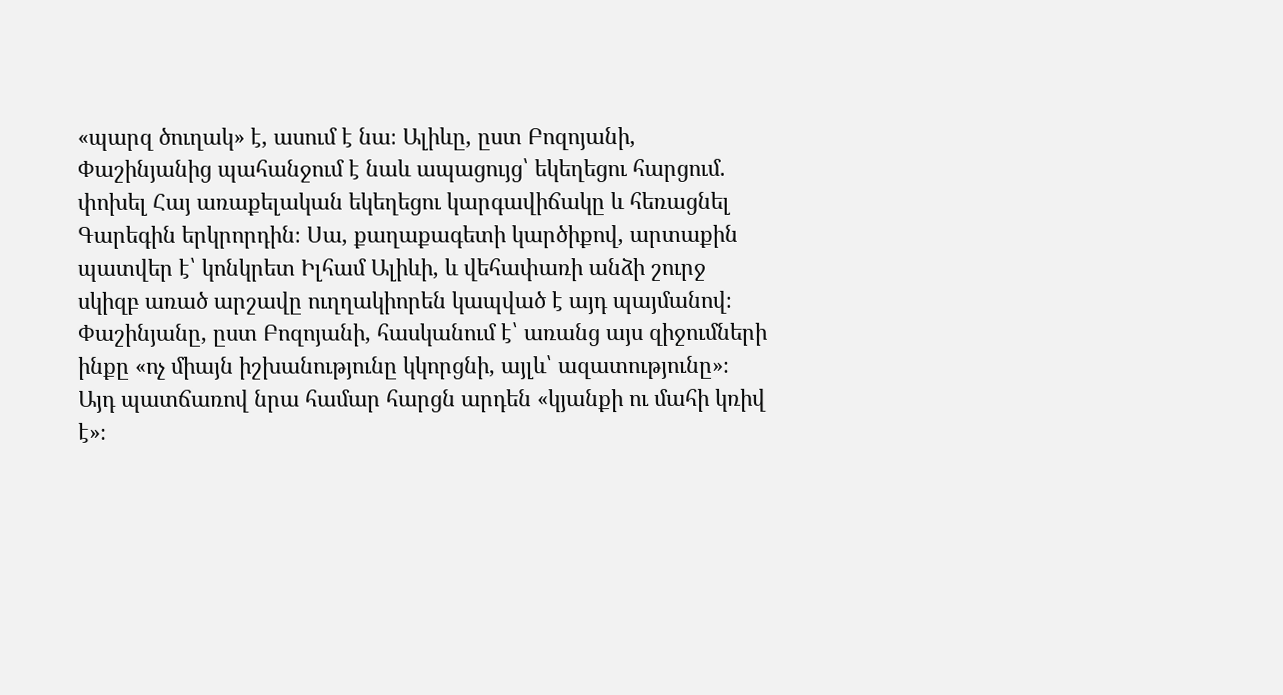«պարզ ծուղակ» է, ասում է նա։ Ալիևը, ըստ Բոզոյանի, Փաշինյանից պահանջում է նաև ապացույց՝ եկեղեցու հարցում. փոխել Հայ առաքելական եկեղեցու կարգավիճակը և հեռացնել Գարեգին երկրորդին։ Սա, քաղաքագետի կարծիքով, արտաքին պատվեր է՝ կոնկրետ Իլհամ Ալիևի, և վեհափառի անձի շուրջ սկիզբ առած արշավը ուղղակիորեն կապված է այդ պայմանով։ Փաշինյանը, ըստ Բոզոյանի, հասկանում է՝ առանց այս զիջումների ինքը «ոչ միայն իշխանությունը կկորցնի, այլև՝ ազատությունը»։ Այդ պատճառով նրա համար հարցն արդեն «կյանքի ու մահի կռիվ է»։